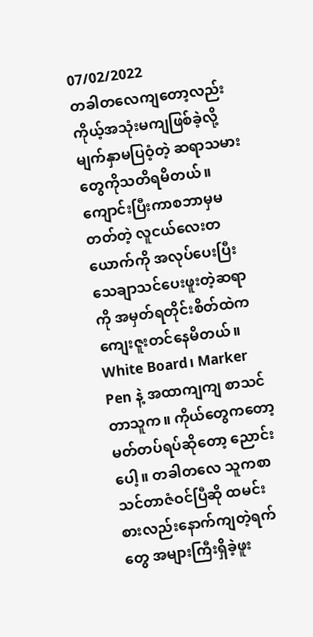07/02/2022
တခါတလေကျတော့လည်း ကိုယ့်အသုံးမကျဖြစ်ခဲ့လို့ မျက်နှာမပြဝံ့တဲ့ ဆရာသမားတွေကိုသတိရမိတယ်။ ကျောင်းပြီးကာစဘာမှမတတ်တဲ့ လူငယ်လေးတယောက်ကို အလုပ်ပေးပြီး သေချာသင်ပေးဖူးတဲ့ဆရာကို အမှတ်ရတိုင်းစိတ်ထဲကကျေးဇူးတင်နေမိတယ်။ White Board၊ Marker Pen နဲ့ အထာကျကျ စာသင်တာသူက။ ကိုယ်တွေကတော့ မတ်တပ်ရပ်ဆိုတော့ ညောင်းပေါ့။ တခါတလေ သူကစာသင်တာဇံဝင်ပြီဆို ထမင်းစားလည်းနောက်ကျတဲ့ရက်တွေ အများကြီးရှိခဲ့ဖူး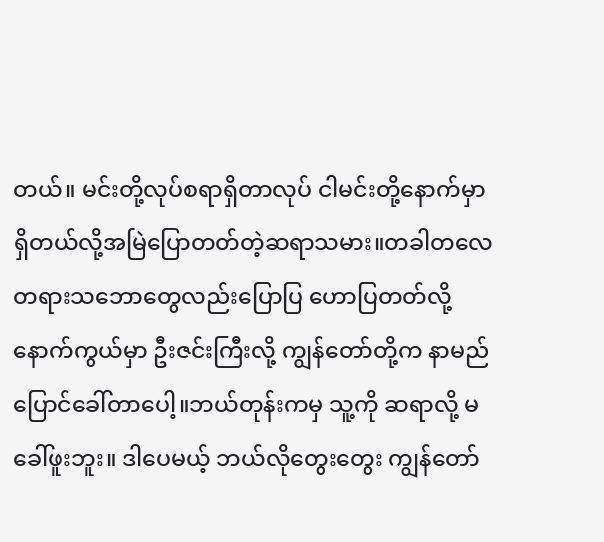တယ်။ မင်းတို့လုပ်စရာရှိတာလုပ် ငါမင်းတို့နောက်မှာရှိတယ်လို့အမြဲပြောတတ်တဲ့ဆရာသမား။တခါတလေတရားသဘောတွေလည်းပြောပြ ဟောပြတတ်လို့ နောက်ကွယ်မှာ ဦးဇင်းကြီးလို့ ကျွန်တော်တို့က နာမည်ပြောင်ခေါ်တာပေါ့။ဘယ်တုန်းကမှ သူ့ကို ဆရာလို့ မခေါ်ဖူးဘူး။ ဒါပေမယ့် ဘယ်လိုတွေးတွေး ကျွန်တော်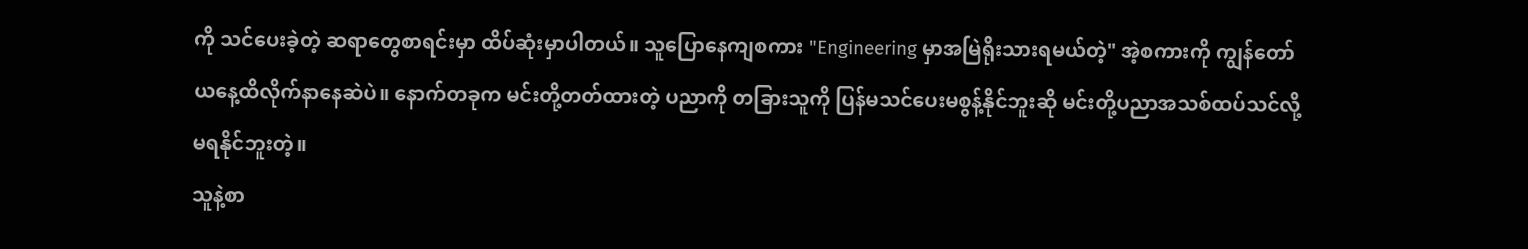ကို သင်ပေးခဲ့တဲ့ ဆရာတွေစာရင်းမှာ ထိပ်ဆုံးမှာပါတယ်။ သူပြောနေကျစကား "Engineering မှာအမြဲရိုးသားရမယ်တဲ့" အဲ့စကားကို ကျွန်တော် ယနေ့ထိလိုက်နာနေဆဲပဲ။ နောက်တခုက မင်းတို့တတ်ထားတဲ့ ပညာကို တခြားသူကို ပြန်မသင်ပေးမစွန့်နိုင်ဘူးဆို မင်းတို့ပညာအသစ်ထပ်သင်လို့ မရနိုင်ဘူးတဲ့။
သူနဲ့စာ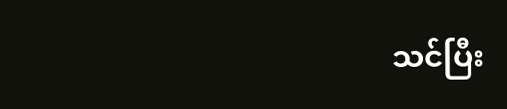သင်ပြီး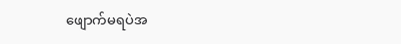ဖျောက်မရပဲအ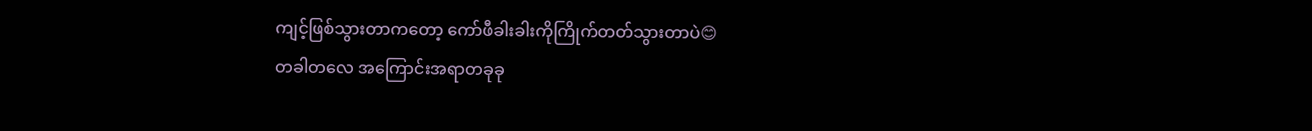ကျင့်ဖြစ်သွားတာကတော့ ကော်ဖီခါးခါးကိုကြိုက်တတ်သွားတာပဲ😊
တခါတလေ အကြောင်းအရာတခုခု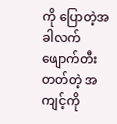ကို ပြောတဲ့အခါလက်ဖျောက်တီးတတ်တဲ့ အကျင့်ကို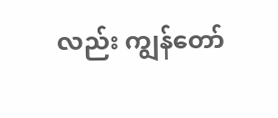လည်း ကျွန်တော်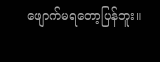ဖျောက်မရတော့ပြန်ဘူး။